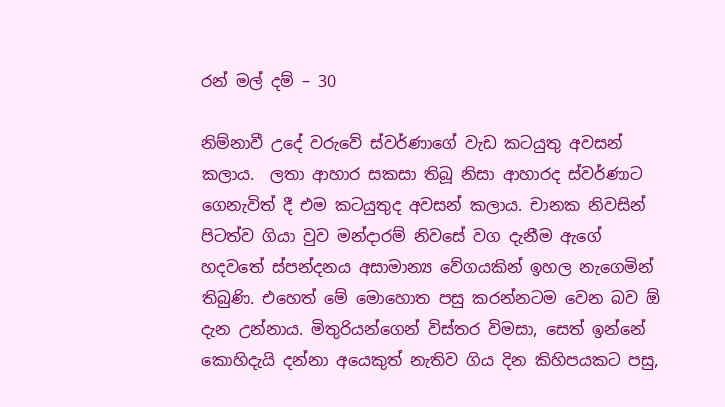රන් මල් දම් – 30

නිම්නාවී උදේ වරුවේ ස්වර්ණාගේ වැඩ කටයුතු අවසන් කලාය.  ලතා ආහාර සකසා තිබූ නිසා ආහාරද ස්වර්ණාට  ගෙනැවිත් දී එම කටයුතුද අවසන් කලාය. චානක නිවසින් පිටත්ව ගියා වුව මන්දාරම් නිවසේ වග දැනීම ඇගේ හදවතේ ස්පන්දනය අසාමාන්‍ය වේගයකින් ඉහල නැගෙමින් තිබුණි. එහෙත් මේ මොහොත පසු කරන්නටම වෙන බව ඕ දැන උන්නාය. මිතුරියන්ගෙන් විස්තර විමසා, සෙත් ඉන්නේ කොහිදැයි දන්නා අයෙකුත් නැතිව ගිය දින කිහිපයකට පසු,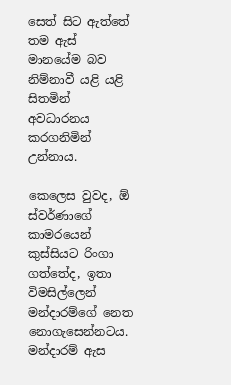සෙත් සිට ඇත්තේ තම ඇස් මානයේම බව නිම්නාවී යළි යළි සිතමින් අවධාරනය කරගනිමින් උන්නාය.

කෙලෙස වුවද, ඕ ස්වර්ණාගේ කාමරයෙන් කුස්සියට රිංගා ගත්තේද, ඉතා විමසිල්ලෙන් මන්දාරම්ගේ නෙත නොගැසෙන්නටය. මන්දාරම් ඇස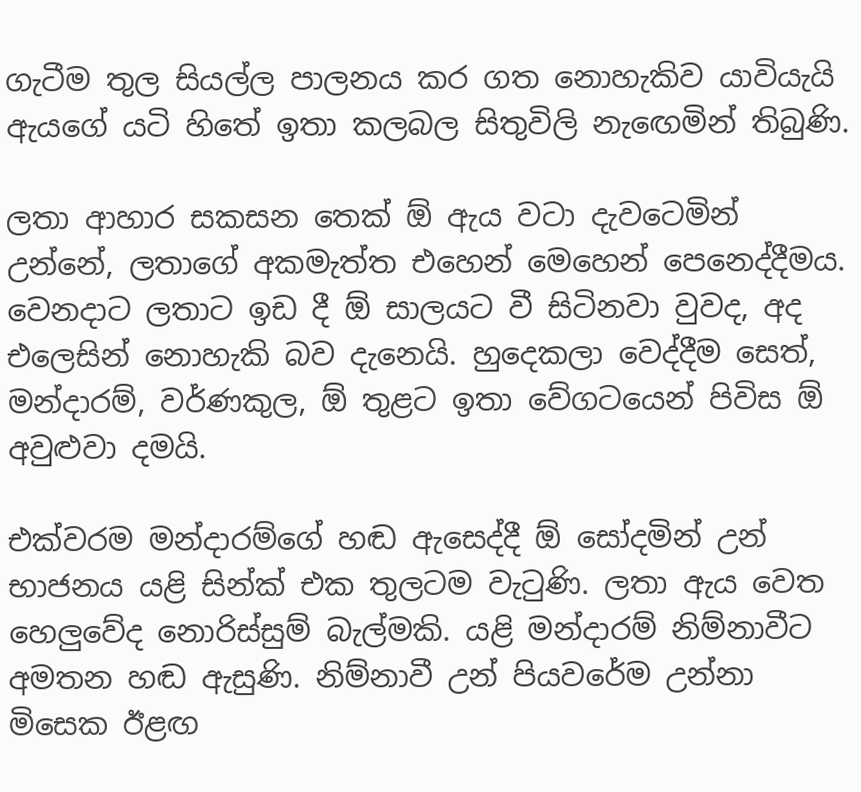ගැටීම තුල සියල්ල පාලනය කර ගත නොහැකිව යාවියැයි ඇයගේ යටි හිතේ ඉතා කලබල සිතුවිලි නැඟෙමින් තිබුණි.

ලතා ආහාර සකසන තෙක් ඕ ඇය වටා දැවටෙමින් උන්නේ, ලතාගේ අකමැත්ත එහෙන් මෙහෙන් පෙනෙද්දීමය. වෙනදාට ලතාට ඉඩ දී ඕ සාලයට වී සිටිනවා වුවද, අද එලෙසින් නොහැකි බව දැනෙයි. හුදෙකලා වෙද්දීම සෙත්, මන්දාරම්, වර්ණකුල, ඕ තුළට ඉතා වේගටයෙන් පිවිස ඕ අවුළුවා දමයි.

එක්වරම මන්දාරම්ගේ හඬ ඇසෙද්දී ඕ සෝදමින් උන් භාජනය යළි සින්ක් එක තුලටම වැටුණි. ලතා ඇය වෙත හෙලුවේද නොරිස්සුම් බැල්මකි. යළි මන්දාරම් නිම්නාවීට අමතන හඬ ඇසුණි. නිම්නාවී උන් පියවරේම උන්නා මිසෙක ඊළඟ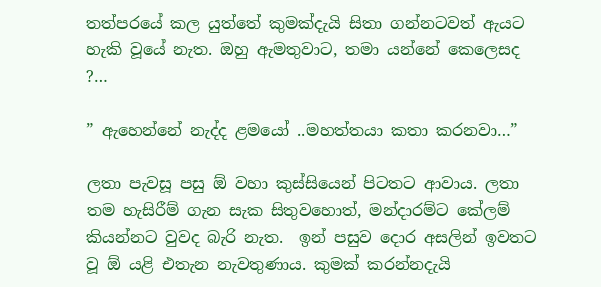තත්පරයේ කල යුත්තේ කුමක්දැයි සිතා ගන්නටවත් ඇයට හැකි වූයේ නැත. ඔහු ඇමතුවාට, තමා යන්නේ කෙලෙසද ?…

” ඇහෙන්නේ නැද්ද ළමයෝ ..මහත්තයා කතා කරනවා…”

ලතා පැවසූ පසු ඕ වහා කුස්සියෙන් පිටතට ආවාය. ලතා තම හැසිරීම් ගැන සැක සිතුවහොත්, මන්දාරම්ට කේලම් කියන්නට වුවද බැරි නැත.  ඉන් පසුව දොර අසලින් ඉවතට වූ ඕ යළි එතැන නැවතුණාය. කුමක් කරන්නදැයි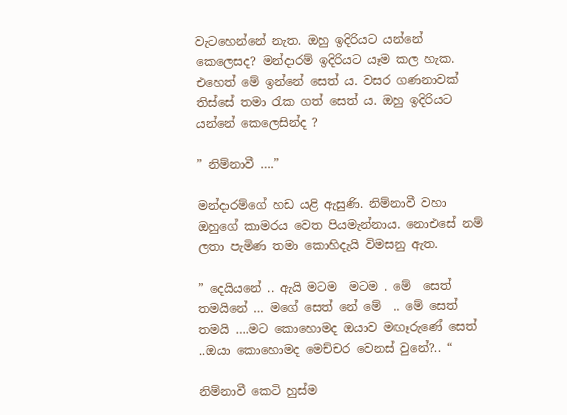වැටහෙන්නේ නැත. ඔහු ඉදිරියට යන්නේ කෙලෙසද? මන්දාරම් ඉදිරියට යෑම කල හැක. එහෙත් මේ ඉන්නේ සෙත් ය. වසර ගණනාවක් තිස්සේ තමා රැක ගත් සෙත් ය. ඔහු ඉදිරියට යන්නේ කෙලෙසින්ද ?

” නිම්නාවී ….”

මන්දාරම්ගේ හඩ යළි ඇසුණි. නිම්නාවී වහා ඔහුගේ කාමරය වෙත පියමැන්නාය. නොඑසේ නම් ලතා පැමිණ තමා කොහිදැයි විමසනු ඇත.

” දෙයියනේ .. ඇයි මටම  මටම . මේ  සෙත් තමයිනේ … මගේ සෙත් නේ මේ  .. මේ සෙත් තමයි ….මට කොහොමද ඔයාව මඟෑරුණේ සෙත් ..ඔයා කොහොමද මෙච්චර වෙනස් වුනේ?.. “

නිම්නාවී කෙටි හුස්ම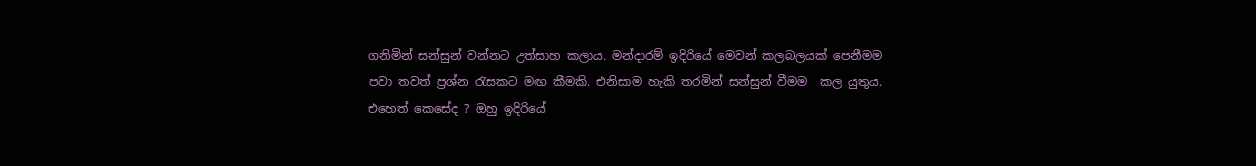ගනිමින් සන්සුන් වන්නට උත්සාහ කලාය. මන්දාරම් ඉදිරියේ මෙවන් කලබලයක් පෙනීමම පවා තවත් ප්‍රශ්න රැසකට මඟ කීමකි. එනිසාම හැකි තරමින් සන්සුන් වීමම  කල යුතුය. එහෙත් කෙසේද ? ඔහු ඉදිරියේ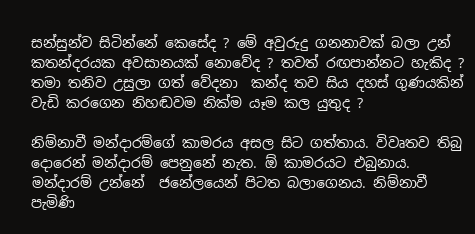සන්සුන්ව සිටින්නේ කෙසේද ? මේ අවුරුදු ගනනාවක් බලා උන් කතන්දරයක අවසානයක් නොවේද ? තවත් රඟපාන්නට හැකිද ? තමා තනිව උසුලා ගත් වේදනා  කන්ද තව සිය දහස් ගුණයකින් වැඩි කරගෙන නිහඬවම නික්ම යෑම කල යුතුද ?

නිම්නාවී මන්දාරම්ගේ කාමරය අසල සිට ගත්තාය. විවෘතව තිබු දොරෙන් මන්දාරම් පෙනුනේ නැත. ඕ කාමරයට එබුනාය. මන්දාරම් උන්නේ  ජනේලයෙන් පිටත බලාගෙනය. නිම්නාවී පැමිණි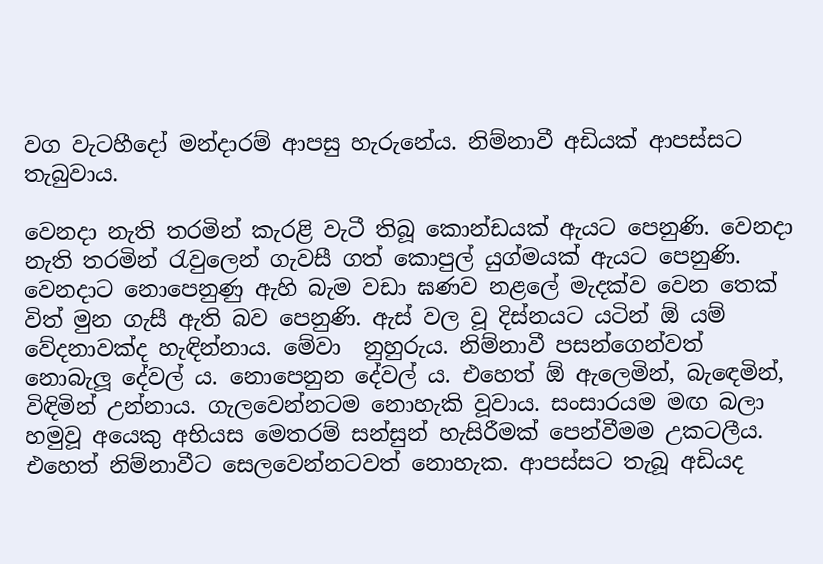වග වැටහීදෝ මන්දාරම් ආපසු හැරුනේය. නිම්නාවී අඩියක් ආපස්සට තැබුවාය.

වෙනදා නැති තරමින් කැරළි වැටී තිබූ කොන්ඩයක් ඇයට පෙනුණි. වෙනදා නැති තරමින් රැවුලෙන් ගැවසී ගත් කොපුල් යුග්මයක් ඇයට පෙනුණි. වෙනදාට නොපෙනුණු ඇහි බැම වඩා ඝණව නළලේ මැදක්ව වෙන තෙක් විත් මුන ගැසී ඇති බව පෙනුණි. ඇස් වල වූ දිස්නයට යටින් ඕ යම් වේදනාවක්ද හැඳින්නාය. මේවා  නුහුරුය. නිම්නාවී පසන්ගෙන්වත් නොබැලූ දේවල් ය. නොපෙනුන දේවල් ය. එහෙත් ඕ ඇලෙමින්, බැඳෙමින්, විඳිමින් උන්නාය. ගැලවෙන්නටම නොහැකි වූවාය. සංසාරයම මඟ බලා හමුවූ අයෙකු අභියස මෙතරම් සන්සුන් හැසිරීමක් පෙන්වීමම උකටලීය. එහෙත් නිම්නාවීට සෙලවෙන්නටවත් නොහැක. ආපස්සට තැබූ අඩියද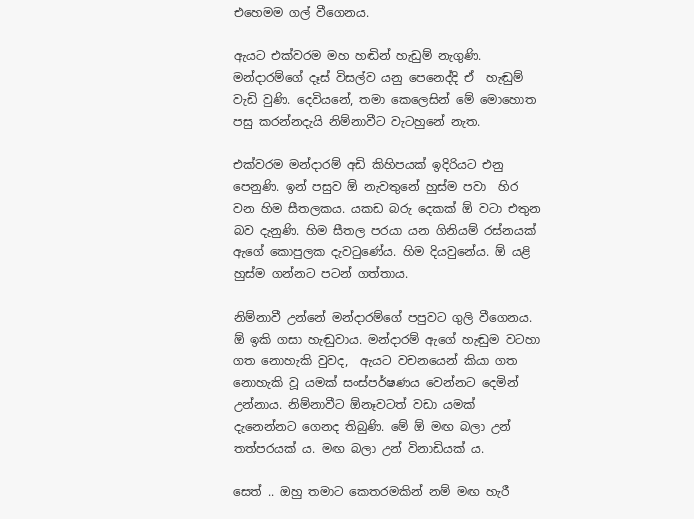එහෙමම ගල් වීගෙනය.

ඇයට එක්වරම මහ හඬින් හැඩුම් නැගුණි. මන්දාරම්ගේ දෑස් විසල්ව යනු පෙනෙද්දි ඒ  හැඬුම් වැඩි වුණි. දෙවියනේ, තමා කෙලෙසින් මේ මොහොත පසු කරන්නදැයි නිම්නාවීට වැටහුනේ නැත.

එක්වරම මන්දාරම් අඩි කිහිපයක් ඉදිරියට එනු පෙනුණි. ඉන් පසුව ඕ නැවතුනේ හුස්ම පවා  හිර වන හිම සීතලකය. යකඩ බරු දෙකක් ඕ වටා එතුන බව දැනුණි. හිම සීතල පරයා යන ගිනියම් රස්නයක් ඇගේ කොපුලක දැවටුණේය. හිම දියවුනේය. ඕ යළි හුස්ම ගන්නට පටන් ගත්තාය.

නිම්නාවී උන්නේ මන්දාරම්ගේ පපුවට ගුලි වීගෙනය. ඕ ඉකි ගසා හැඬුවාය. මන්දාරම් ඇගේ හැඬුම වටහා ගත නොහැකි වුවද,  ඇයට වචනයෙන් කියා ගත නොහැකි වූ යමක් සංස්පර්ෂණය වෙන්නට දෙමින් උන්නාය. නිම්නාවීට ඕනෑවටත් වඩා යමක් දැනෙන්නට ගෙනද තිබුණි. මේ ඕ මඟ බලා උන් තත්පරයක් ය. මඟ බලා උන් විනාඩියක් ය.

සෙත් .. ඔහු තමාට කෙතරමකින් නම් මඟ හැරී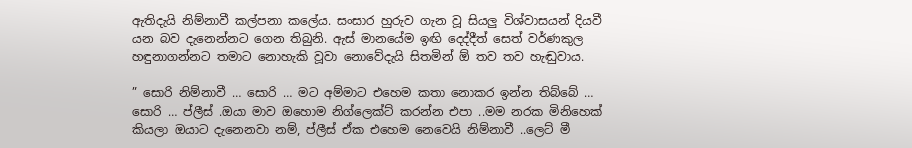ඇතිදැයි නිම්නාවී කල්පනා කලේය. සංසාර හුරුව ගැන වූ සියලු විශ්වාසයන් දියවී යන බව දැනෙන්නට ගෙන තිබුනි. ඇස් මානයේම ඉඟි දෙද්දීත් සෙත් වර්ණකුල හඳුනාගන්නට තමාට නොහැකි වූවා නොවේදැයි සිතමින් ඕ තව තව හැඬුවාය.

” සොරි නිම්නාවී … සොරි … මට අම්මාට එහෙම කතා නොකර ඉන්න තිබ්බේ … සොරි … ප්ලීස් .ඔයා මාව ඔහොම නිග්ලෙක්ට් කරන්න එපා ..මම නරක මිනිහෙක් කියලා ඔයාට දැනෙනවා නම්, ප්ලීස් ඒක එහෙම නෙවෙයි නිම්නාවී ..ලෙට් මී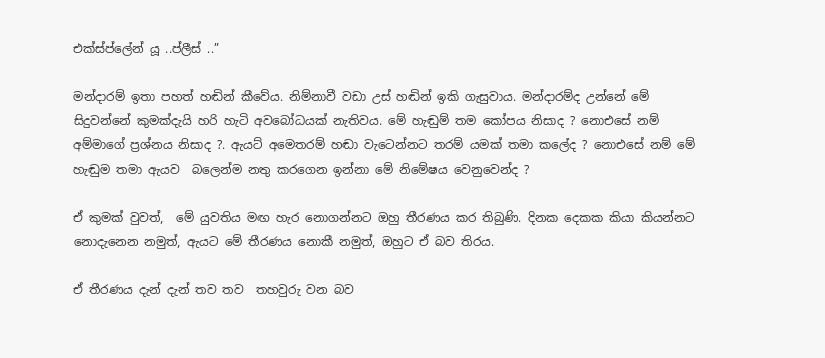එක්ස්ප්ලේන් යූ ..ප්ලීස් ..”

මන්දාරම් ඉතා පහත් හඬින් කීවේය. නිම්නාවී වඩා උස් හඬින් ඉකි ගැසුවාය. මන්දාරම්ද උන්නේ මේ සිදුවන්නේ කුමක්දැයි හරි හැටි අවබෝධයක් නැතිවය. මේ හැඬුම් තම කෝපය නිසාද ? නොඑසේ නම් අම්මාගේ ප්‍රශ්නය නිසාද ?. ඇයට් අමෙතරම් හඬා වැටෙන්නට තරම් යමක් තමා කලේද ? නොඑසේ නම් මේ හැඬුම තමා ඇයව  බලෙන්ම නතු කරගෙන ඉන්නා මේ නිමේෂය වෙනුවෙන්ද ?

ඒ කුමක් වුවත්,  මේ යුවතිය මඟ හැර නොගන්නට ඔහු තීරණය කර තිබුණි. දිනක දෙකක කියා කියන්නට නොදැනෙන නමුත්, ඇයට මේ තීරණය නොකී නමුත්, ඔහුට ඒ බව තිරය.

ඒ තීරණය දැන් දැන් තව තව  තහවුරු වන බව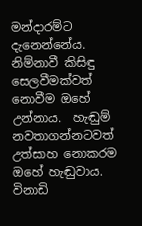මන්දාරම්ට දැනෙන්නේය.  නිම්නාවී කිසිඳු සෙලවීමක්වත් නොවීම ඔහේ උන්නාය.  හැඬුම් නවතාගන්නටවත් උත්සාහ නොකරම ඔහේ හැඬුවාය. විනාඩි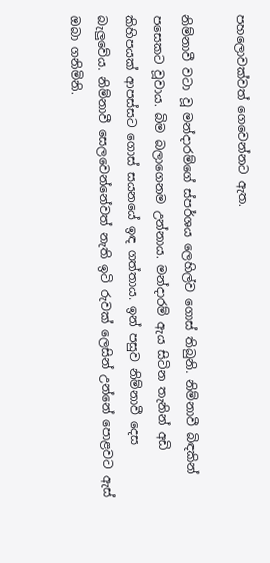පහලොවක්වත් ගෙවෙන්නට ඇත.

නිම්නාවී වටා වූ මන්දාරම්ගේ ස්පර්ශය ලෙහිල්ව ගොස් තිබුනි. නිම්නාවී බිඳකින් පසෙකට වූවාය. බිම බලාගෙනම උන්නාය. මන්දාරම් ඇය සිටින තැනින් අඩි කිහිපයක් ආපස්සට ගොස් සයනයේ ඉඳ ගත්තාය. ඉන් පසුව නිම්නාවී දෙස බැලුවේය. නිම්නාවී සෙලවෙන්නේවත් නැති ඉටි රුවක් ලෙසින් උන්නේ පොළවට ඇස් ඔබා ගනිමිනි.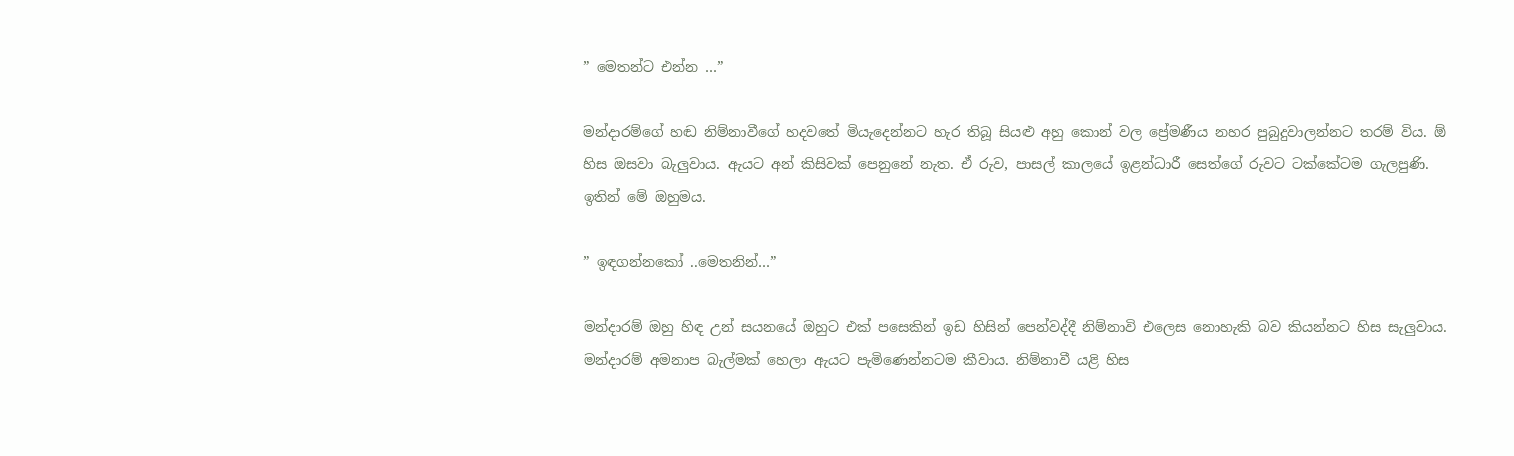” මෙතන්ට එන්න …”

මන්දාරම්ගේ හඬ නිම්නාවීගේ හදවතේ මියැදෙන්නට හැර තිබූ සියළු අහු කොන් වල ප්‍රේමණීය නහර පුබුදුවාලන්නට තරම් විය. ඕ හිස ඔසවා බැලුවාය. ඇයට අන් කිසිවක් පෙනුනේ නැත. ඒ රුව, පාසල් කාලයේ ඉළන්ධාරී සෙත්ගේ රුවට ටක්කේටම ගැලපුණි. ඉතින් මේ ඔහුමය.

” ඉඳගන්නකෝ ..මෙතනින්…”

මන්දාරම් ඔහු හිඳ උන් සයනයේ ඔහුට එක් පසෙකින් ඉඩ හිසින් පෙන්වද්දී නිම්නාවි එලෙස නොහැකි බව කියන්නට හිස සැලුවාය. මන්දාරම් අමනාප බැල්මක් හෙලා ඇයට පැමිණෙන්නටම කීවාය. නිම්නාවී යළි හිස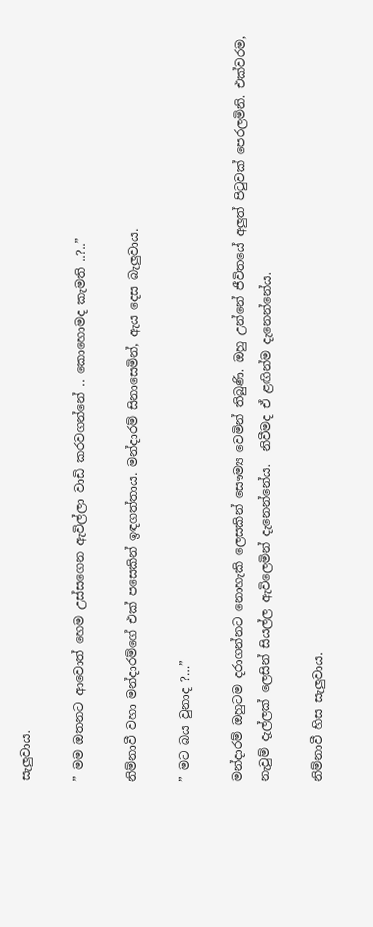සැලුවාය.

” මම ඔතනට ආවොත් හෙම උස්සගෙන ඇවිල්ලා වාඩි කරවගන්නේ .. කොහොමද කැමති ..?..”

නිම්නාවී වහා මන්දාරම්ගේ එක් පසෙකින් ඉඳගත්තාය. මන්දාරම් සිනාසෙමින්, ඇය දෙස බැලුවාය.

” මට බය වුනාද ?…”

මන්දාරම් ඔහුටම දරාගන්නට නොහැකි ලෙසකින් සෞම්‍ය වෙමින් තිබුණි. ඔහු උන්නේ ජීවිතයේ අලුත් පිටුවක් පෙරලමිනි. එක්වරම, නැවුම් දැල්ලක් ලෙසින් සියල්ල ඇවිලෙමින් දැනෙන්නේය.  නිවීමද ඒ ළඟින්ම දැනෙන්නේය.

නිම්නාවී හිස සැලුවාය.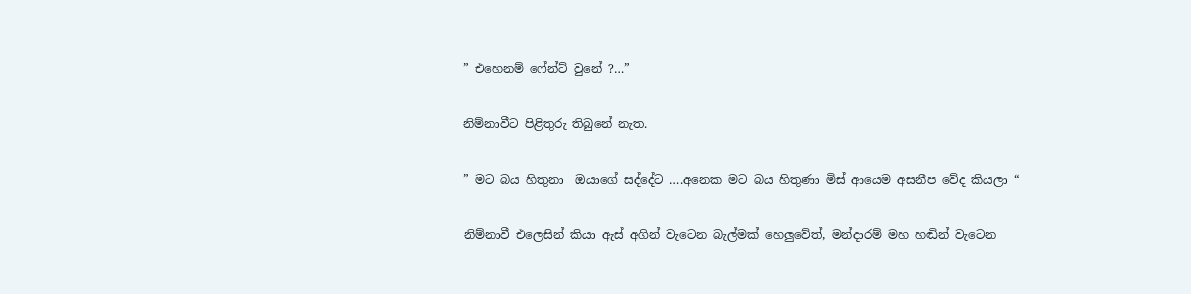” එහෙනම් ෆේන්ට් වුනේ ?…”

නිම්නාවීට පිළිතුරු තිබුනේ නැත.

” මට බය හිතුනා  ඔයාගේ සද්දේට ….අනෙක මට බය හිතුණා මිස් ආයෙම අසනීප වේද කියලා “

නිම්නාවී එලෙසින් කියා ඇස් අගින් වැටෙන බැල්මක් හෙලුවේත්, මන්දාරම් මහ හඬින් වැටෙන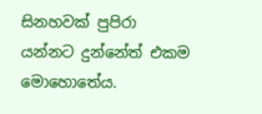සිනහවක් පුපිරා යන්නට දුන්නේත් එකම මොහොතේය.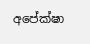අපේක්ෂා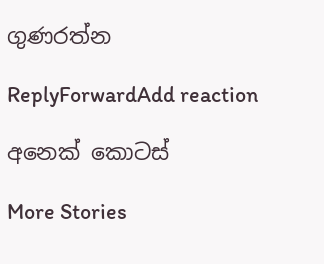ගුණරත්න

ReplyForwardAdd reaction

අනෙක් කොටස්

More Stories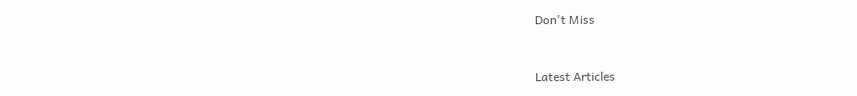Don't Miss


Latest Articles